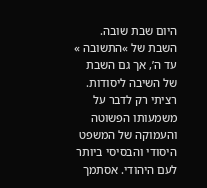היום שבת שובה. השבת של »התשובה » עד ה’, אך גם השבת של השיבה ליסודות.
רציתי רק לדבר על משמעותו הפשוטה והעמוקה של המשפט היסודי והבסיסי ביותר לעם היהודי. אסתמך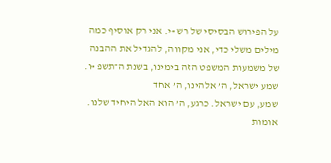על הפירוש הבסיסי של רש »י. אני רק אוסיף כמה מילים משלי כדי, אני מקווה, להגדיל את ההבנה של משמעות המשפט הזה בימינו, בשנת ה־תשפ »ו.
שמע ישראל, ה’ אלהינו, ה’ אחד
שמע, עם ישראל. כרגע, ה’ הוא האל היחיד שלנו. אומות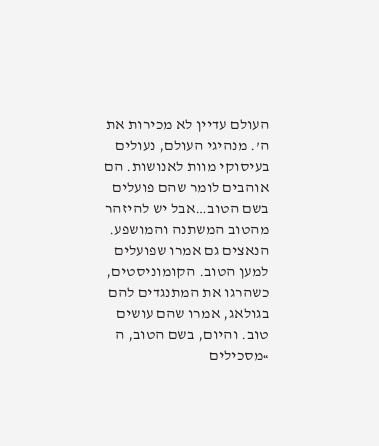העולם עדיין לא מכירות את ה’. מנהיגי העולם, נעולים בעיסוקי מוות לאנושות. הם אוהבים לומר שהם פועלים בשם הטוב…אבל יש להיזהר מהטוב המשתנה והמושפע. הנאצים גם אמרו שפועלים למען הטוב. הקומוניסטים, כשהרגו את המתנגדים להם בגולאג, אמרו שהם עושים טוב. והיום, בשם הטוב, ה »מסכילים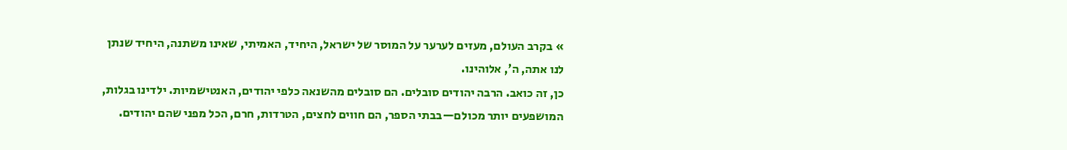» בקרב העולם, מעזים לערער על המוסר של ישראל, היחיד, האמיתי, שאינו משתנה, היחיד שנתן לנו אתה, ה’, אלוהינו.
כן, זה כואב. הרבה יהודים סובלים. הם סובלים מהשנאה כלפי יהודים, האנטישמיות. ילדינו בגלות, המושפעים יותר מכולם—בבתי הספר, הם חווים לחצים, הטרדות, חרם, הכל מפני שהם יהודים.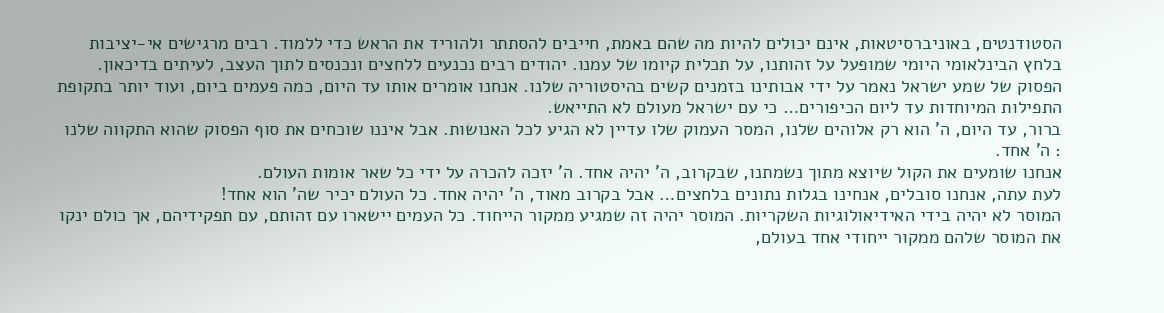הסטודנטים, באוניברסיטאות, אינם יכולים להיות מה שהם באמת, חייבים להסתתר ולהוריד את הראש כדי ללמוד. רבים מרגישים אי-יציבות בלחץ הבינלאומי היומי שמופעל על זהותנו, על תכלית קיומו של עמנו. יהודים רבים נכנעים ללחצים ונכנסים לתוך העצב, לעיתים בדיכאון.
הפסוק של שמע ישראל נאמר על ידי אבותינו בזמנים קשים בהיסטוריה שלנו. אנחנו אומרים אותו עד היום, כמה פעמים ביום, ועוד יותר בתקופת התפילות המיוחדות עד ליום הכיפורים… כי עם ישראל מעולם לא התייאש.
ברור, עד היום, ה’ הוא רק אלוהים שלנו, המסר העמוק שלו עדיין לא הגיע לכל האנושות. אבל איננו שוכחים את סוף הפסוק שהוא התקווה שלנו : ה’ אחד.
אנחנו שומעים את הקול שיוצא מתוך נשמתנו, שבקרוב, ה’ יהיה אחד. ה’ יזכה להכרה על ידי כל שאר אומות העולם.
לעת עתה, אנחנו סובלים, אנחינו בגלות נתונים בלחצים… אבל בקרוב מאוד, ה’ יהיה אחד. כל העולם יכיר שה’ הוא אחד!
המוסר לא יהיה בידי האידיאולוגיות השקריות. המוסר יהיה זה שמגיע ממקור הייחוד. כל העמים יישארו עם זהותם, עם תפקידיהם, אך כולם ינקו את המוסר שלהם ממקור ייחודי אחד בעולם,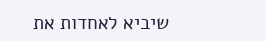שיביא לאחדות את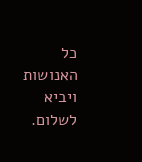כל האנושות ויביא לשלום.